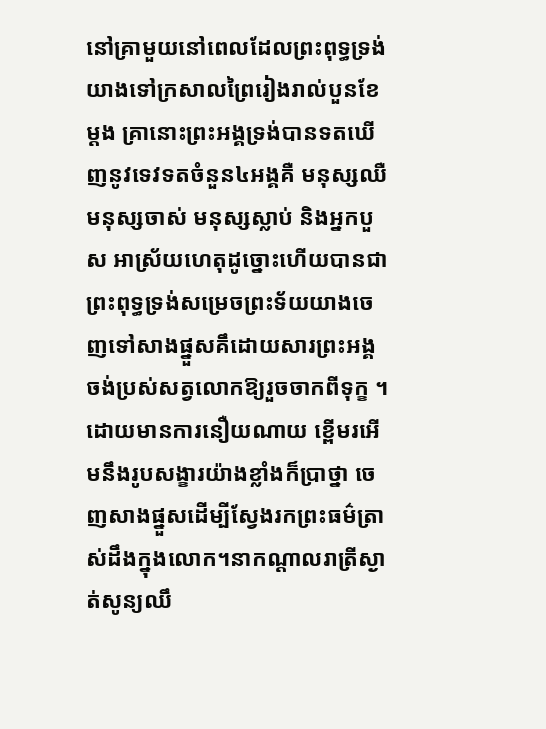នៅគ្រាមួយនៅពេលដែលព្រះពុទ្ធទ្រង់យាងទៅក្រសាលព្រៃរៀងរាល់បួនខែម្តង គ្រានោះព្រះអង្គទ្រង់បានទតឃើញនូវទេវទតចំនួន៤អង្គគឺ មនុស្សឈឺ មនុស្សចាស់ មនុស្សស្លាប់ និងអ្នកបួស អាស្រ័យហេតុដូច្នោះហើយបានជាព្រះពុទ្ធទ្រង់សម្រេចព្រះទ័យយាងចេញទៅសាងផ្នួសគឹដោយសារព្រះអង្គចង់ប្រស់សត្វលោកឱ្យរួចចាកពីទុក្ខ ។ដោយមានការនឿយណាយ ខ្ពើមរអើមនឹងរូបសង្ខារយ៉ាងខ្លាំងក៏ប្រាថ្នា ចេញសាងផ្នួសដើម្បីស្វែងរកព្រះធម៌ត្រាស់ដឹងក្នុងលោក។នាកណ្តាលរាត្រីស្ងាត់សូន្យឈឹ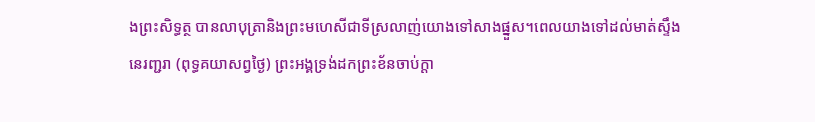ងព្រះសិទ្ធត្ថ បានលាបុត្រានិងព្រះមហេសីជាទីស្រលាញ់យោងទៅសាងផ្នួស។ពេលយាងទៅដល់មាត់ស្ទឹង នេរញ្ជរា (ពុទ្ធគយាសព្វថ្ងៃ) ព្រះអង្គទ្រង់ដកព្រះខ័នចាប់ក្តា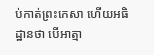ប់កាត់ព្រះកេសា ហើយអធិដ្ឋានថា បើអាត្មា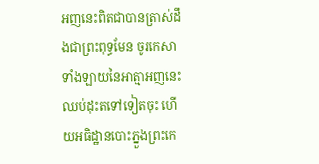អញនេះពិតជាបានត្រាស់ដឹងជាព្រះពុទ្ធមែន ចូរកេសាទាំងឡាយនៃអាត្មាអញនេះឈប់ដុះតទៅទៀតចុះ ហើយអធិដ្ឋានបោះភ្នួងព្រះកេ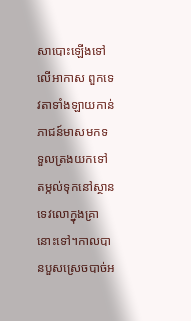សាបោះឡើងទៅលើអាកាស ពួកទេវតាទាំងឡាយកាន់ភាជន៍មាសមកទទួលត្រងយកទៅតម្កល់ទុកនៅស្ថានទេវលោក្នុងគ្រានោះទៅ។កាលបានបួសស្រេចបាច់អ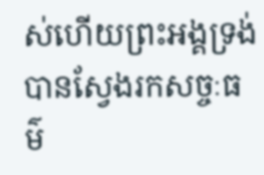ស់ហើយព្រះអង្គទ្រង់បានស្វែងរកសច្ចៈធម៌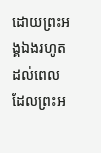ដោយព្រះអង្គឯងរហូតដល់ពេលដែលព្រះអ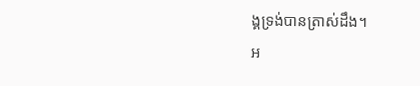ង្គទ្រង់បានត្រាស់ដឹង។
អ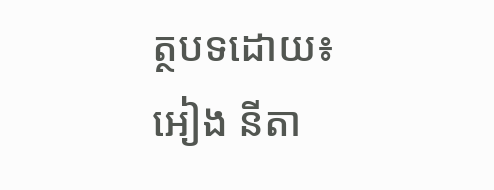ត្ថបទដោយ៖ អៀង នីតា